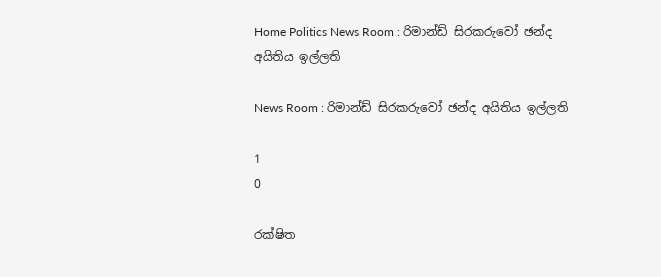Home Politics News Room : රිමාන්ඩ් සිරකරුවෝ ඡන්ද අයිතිය ඉල්ලති

News Room : රිමාන්ඩ් සිරකරුවෝ ඡන්ද අයිතිය ඉල්ලති

1
0

රක්ෂිත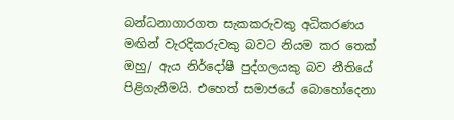බන්ධනාගාරගත සැකකරුවකු අධිකරණය මඟින් වැරදිකරුවකු බවට නියම කර තෙක් ඔහු/ ඇය නිර්දෝෂී පුද්ගලයකු බව නීතියේ පිළිගැනීමයි. එහෙත් සමාජයේ බොහෝදෙනා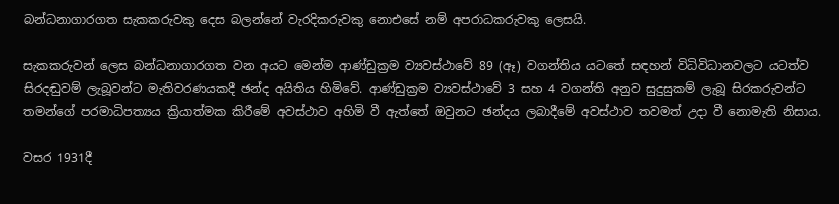බන්ධනාගාරගත සැකකරුවකු දෙස බලන්නේ වැරදිකරුවකු නොඑසේ නම් අපරාධකරුවකු ලෙසයි.

සැකකරුවන් ලෙස බන්ධනාගාරගත වන අයට මෙන්ම ආණ්ඩුක්‍රම ව්‍යවස්ථාවේ 89 (ඈ) වගන්තිය යටතේ සඳහන් විධිවිධානවලට යටත්ව සිරදඬුවම් ලැබූවන්ට මැතිවරණයකදී ඡන්ද අයිතිය හිමිවේ. ආණ්ඩුක්‍රම ව්‍යවස්ථාවේ 3 සහ 4 වගන්ති අනුව සුදුසුකම් ලැබූ සිරකරුවන්ට තමන්ගේ පරමාධිපත්‍යය ක්‍රියාත්මක කිරීමේ අවස්ථාව අහිමි වී ඇත්තේ ඔවුනට ඡන්දය ලබාදීමේ අවස්ථාව තවමත් උදා වී නොමැති නිසාය.

වසර 1931දී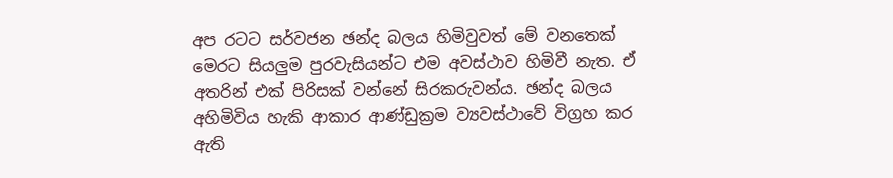අප රටට සර්වජන ඡන්ද බලය හිමිවුවත් මේ වනතෙක් මෙරට සියලුම පුරවැසියන්ට එම අවස්ථාව හිමිවී නැත. ඒ අතරින් එක් පිරිසක් වන්නේ සිරකරුවන්ය. ඡන්ද බලය අහිමිවිය හැකි ආකාර ආණ්ඩුක්‍රම ව්‍යවස්ථාවේ විග්‍රහ කර ඇති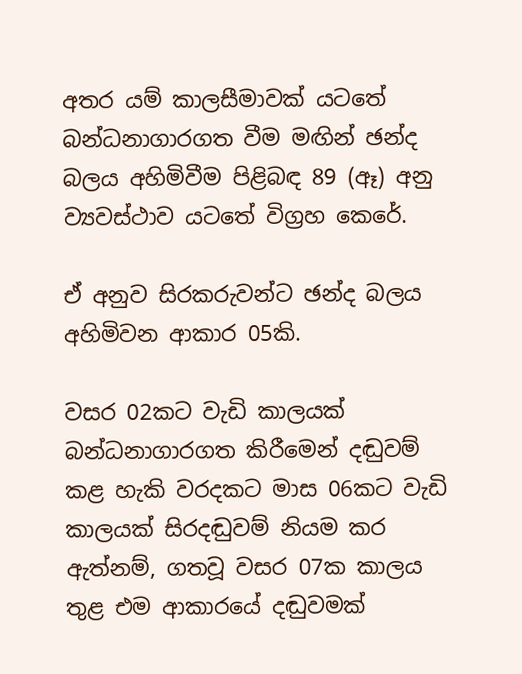අතර යම් කාලසීමාවක් යටතේ බන්ධනාගාරගත වීම මඟින් ඡන්ද බලය අහිමිවීම පිළිබඳ 89 (ඈ) අනු ව්‍යවස්ථාව යටතේ විග්‍රහ කෙරේ.

ඒ අනුව සිරකරුවන්ට ඡන්ද බලය අහිමිවන ආකාර 05කි.

වසර 02කට වැඩි කාලයක් බන්ධනාගාරගත කිරීමෙන් දඬුවම් කළ හැකි වරදකට මාස 06කට වැඩි කාලයක් සිරදඬුවම් නියම කර ඇත්නම්, ගතවූ වසර 07ක කාලය තුළ එම ආකාරයේ දඬුවමක්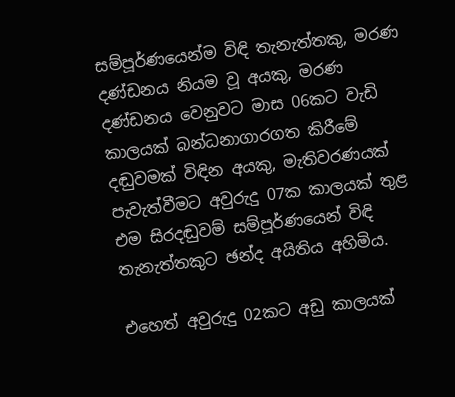සම්පූර්ණයෙන්ම විඳි තැනැත්තකු, මරණ දණ්ඩනය නියම වූ අයකු, මරණ දණ්ඩනය වෙනුවට මාස 06කට වැඩි කාලයක් බන්ධනාගාරගත කිරීමේ දඬුවමක් විඳින අයකු, මැතිවරණයක් පැවැත්වීමට අවුරුදු 07ක කාලයක් තුළ එම සිරදඬුවම් සම්පූර්ණයෙන් විඳි තැනැත්තකුට ඡන්ද අයිතිය අහිමිය.

එහෙත් අවුරුදු 02කට අඩු කාලයක්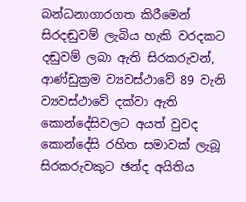බන්ධනාගාරගත කිරීමෙන් සිරදඬුවම් ලැබිය හැකි වරදකට දඬුවම් ලබා ඇති සිරකරුවන්, ආණ්ඩුක්‍රම ව්‍යවස්ථාවේ 89 වැනි ව්‍යවස්ථාවේ දක්වා ඇති කොන්දේසිවලට අයත් වුවද කොන්දේසි රහිත සමාවක් ලැබූ සිරකරුවකුට ඡන්ද අයිතිය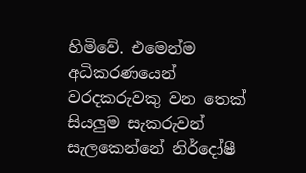හිමිවේ. එමෙන්ම අධිකරණයෙන් වරදකරුවකු වන තෙක් සියලුම සැකරුවන් සැලකෙන්නේ නිර්දෝෂී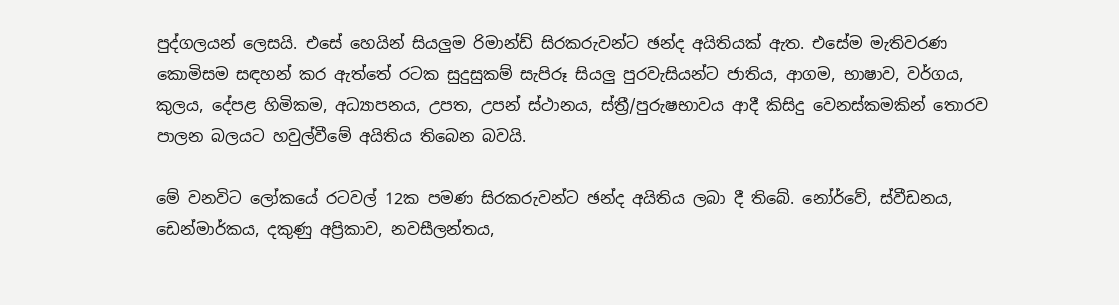පුද්ගලයන් ලෙසයි. එසේ හෙයින් සියලුම රිමාන්ඩ් සිරකරුවන්ට ඡන්ද අයිතියක් ඇත. එසේම මැතිවරණ කොමිසම සඳහන් කර ඇත්තේ රටක සුදුසුකම් සැපිරූ සියලු පුරවැසියන්ට ජාතිය, ආගම, භාෂාව, වර්ගය, කුලය, දේපළ හිමිකම, අධ්‍යාපනය, උපත, උපන් ස්ථානය, ස්ත්‍රී/පුරුෂභාවය ආදී කිසිදු වෙනස්කමකින් තොරව පාලන බලයට හවුල්වීමේ අයිතිය තිබෙන බවයි.

මේ වනවිට ලෝකයේ රටවල් 12ක පමණ සිරකරුවන්ට ඡන්ද අයිතිය ලබා දී තිබේ. නෝර්වේ, ස්වීඩනය, ඩෙන්මාර්කය, දකුණු අප්‍රිකාව, නවසීලන්තය,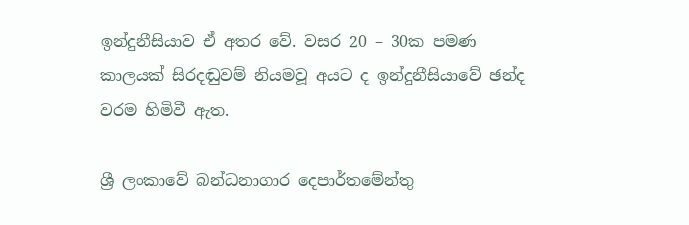ඉන්දුනීසියාව ඒ අතර වේ. වසර 20 – 30ක පමණ කාලයක් සිරදඬුවම් නියමවූ අයට ද ඉන්දුනීසියාවේ ඡන්ද වරම හිමිවී ඇත.

ශ්‍රී ලංකාවේ බන්ධනාගාර දෙපාර්තමේන්තු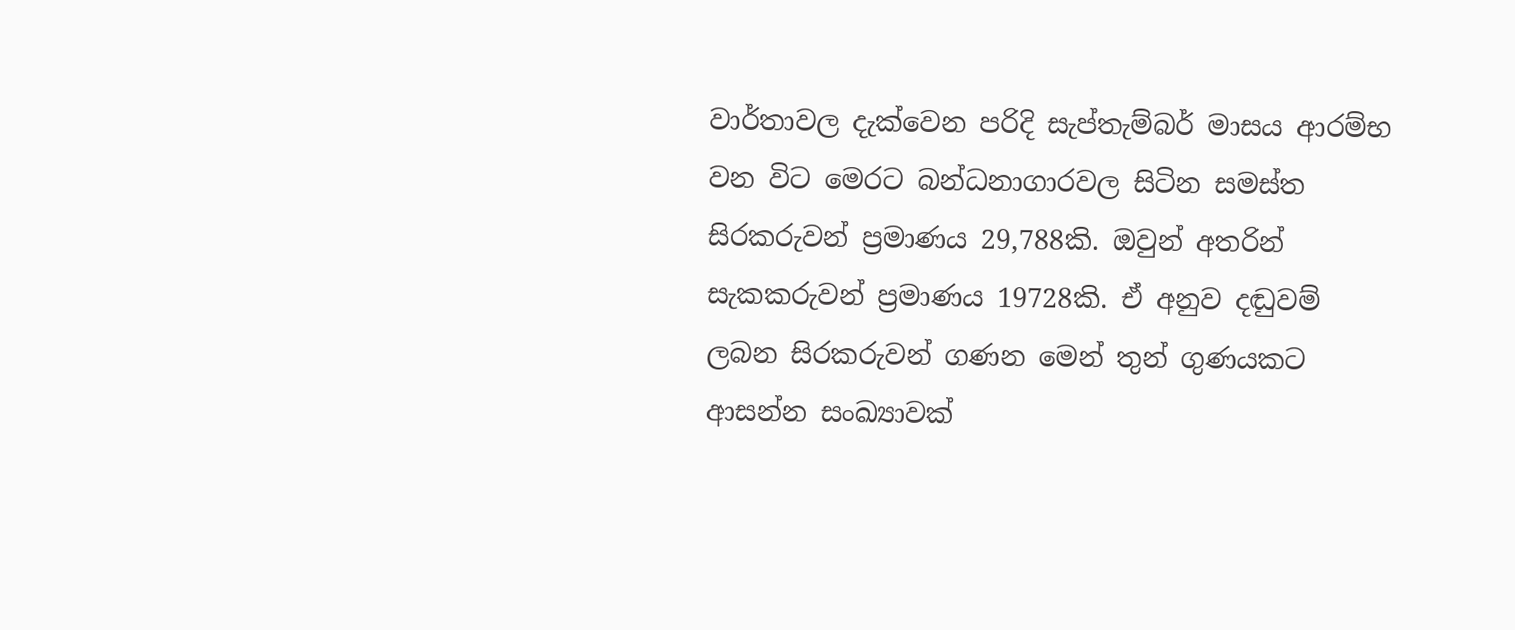වාර්තාවල දැක්වෙන පරිදි සැප්තැම්බර් මාසය ආරම්භ වන විට මෙරට බන්ධනාගාරවල සිටින සමස්ත සිරකරුවන් ප්‍රමාණය 29,788කි. ඔවුන් අතරින් සැකකරුවන් ප්‍රමාණය 19728කි. ඒ අනුව දඬුවම් ලබන සිරකරුවන් ගණන මෙන් තුන් ගුණයකට ආසන්න සංඛ්‍යාවක්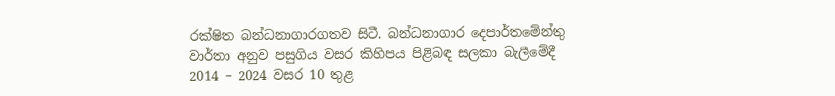රක්ෂිත බන්ධනාගාරගතව සිටී. බන්ධනාගාර දෙපාර්තමේන්තු වාර්තා අනුව පසුගිය වසර කිහිපය පිළිබඳ සලකා බැලීමේදී 2014 – 2024 වසර 10 තුළ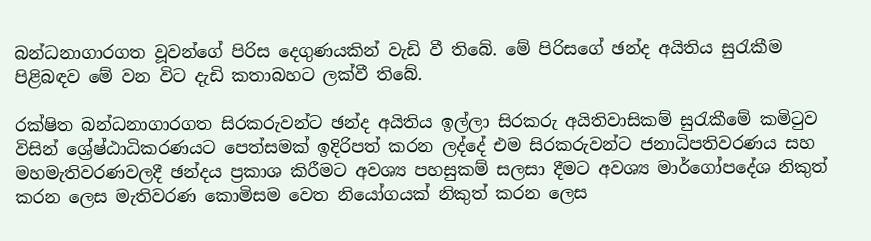බන්ධනාගාරගත වූවන්ගේ පිරිස දෙගුණයකින් වැඩි වී තිබේ. මේ පිරිසගේ ඡන්ද අයිතිය සුරැකීම පිළිබඳව මේ වන විට දැඩි කතාබහට ලක්වී තිබේ.

රක්ෂිත බන්ධනාගාරගත සිරකරුවන්ට ඡන්ද අයිතිය ඉල්ලා සිරකරු අයිතිවාසිකම් සුරැකීමේ කමිටුව විසින් ශ්‍රේෂ්ඨාධිකරණයට පෙත්සමක් ඉදිරිපත් කරන ලද්දේ එම සිරකරුවන්ට ජනාධිපතිවරණය සහ මහමැතිවරණවලදී ඡන්දය ප්‍රකාශ කිරීමට අවශ්‍ය පහසුකම් සලසා දීමට අවශ්‍ය මාර්ගෝපදේශ නිකුත් කරන ලෙස මැතිවරණ කොමිසම වෙත නියෝගයක් නිකුත් කරන ලෙස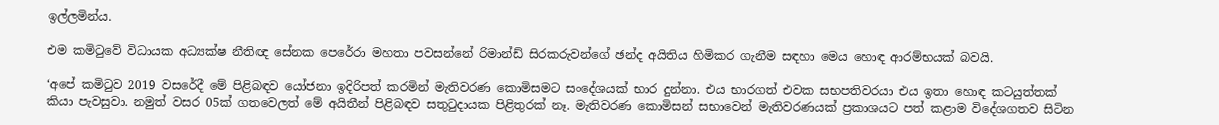ඉල්ලමින්ය.

එම කමිටුවේ විධායක අධ්‍යක්ෂ නීතිඥ සේනක පෙරේරා මහතා පවසන්නේ රිමාන්ඩ් සිරකරුවන්ගේ ඡන්ද අයිතිය හිමිකර ගැනීම සඳහා මෙය හොඳ ආරම්භයක් බවයි.

‘අපේ කමිටුව 2019 වසරේදී මේ පිළිබඳව යෝජනා ඉදිරිපත් කරමින් මැතිවරණ කොමිසමට සංදේශයක් භාර දුන්නා. එය භාරගත් එවක සභපතිවරයා එය ඉතා හොඳ කටයුත්තක් කියා පැවසුවා. නමුත් වසර 05ක් ගතවෙලත් මේ අයිතීන් පිළිබඳව සතුටුදායක පිළිතුරක් නෑ. මැතිවරණ කොමිසන් සභාවෙන් මැතිවරණයක් ප්‍රකාශයට පත් කළාම විදේශගතව සිටින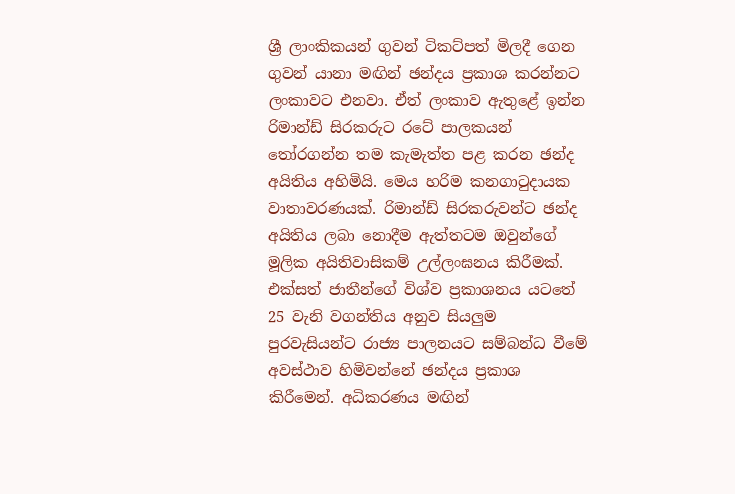ශ්‍රී ලාංකිකයන් ගුවන් ටිකට්පත් මිලදී ගෙන ගුවන් යානා මඟින් ඡන්දය ප්‍රකාශ කරන්නට ලංකාවට එනවා. ඒත් ලංකාව ඇතුළේ ඉන්න රිමාන්ඩ් සිරකරුට රටේ පාලකයන් තෝරගන්න තම කැමැත්ත පළ කරන ඡන්ද අයිතිය අහිමියි. මෙය හරිම කනගාටුදායක වාතාවරණයක්. රිමාන්ඩ් සිරකරුවන්ට ඡන්ද අයිතිය ලබා නොදීම ඇත්තටම ඔවුන්ගේ මූලික අයිතිවාසිකම් උල්ලංඝනය කිරීමක්. එක්සත් ජාතීන්ගේ විශ්ව ප්‍රකාශනය යටතේ 25 වැනි වගන්තිය අනුව සියලුම පුරවැසියන්ට රාජ්‍ය පාලනයට සම්බන්ධ වීමේ අවස්ථාව හිමිවන්නේ ඡන්දය ප්‍රකාශ කිරීමෙන්. අධිකරණය මඟින්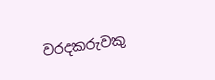වරදකරුවකු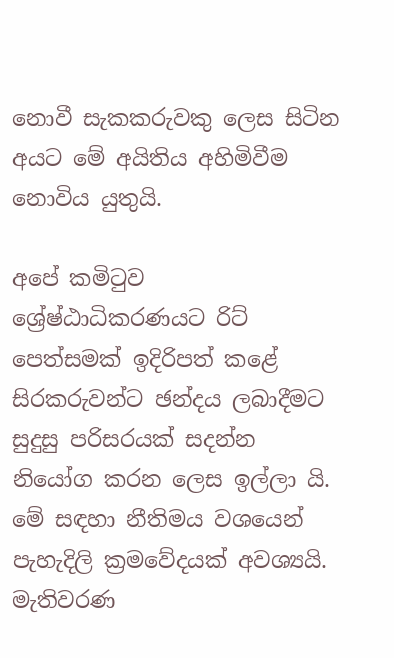නොවී සැකකරුවකු ලෙස සිටින අයට මේ අයිතිය අහිමිවීම නොවිය යුතුයි.

අපේ කමිටුව ශ්‍රේෂ්ඨාධිකරණයට රිට් පෙත්සමක් ඉදිරිපත් කළේ සිරකරුවන්ට ඡන්දය ලබාදීමට සුදුසු පරිසරයක් සදන්න නියෝග කරන ලෙස ඉල්ලා යි. මේ සඳහා නීතිමය වශයෙන් පැහැදිලි ක්‍රමවේදයක් අවශ්‍යයි. මැතිවරණ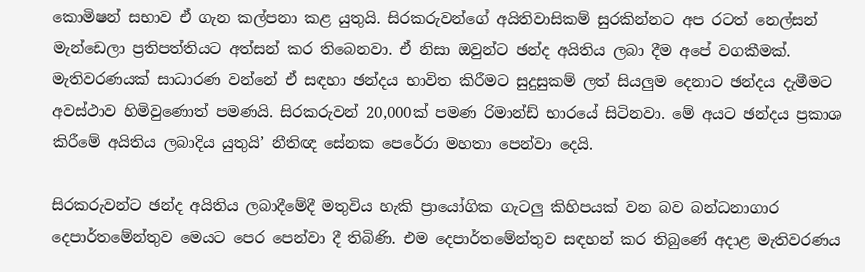කොමිෂන් සභාව ඒ ගැන කල්පනා කළ යුතුයි. සිරකරුවන්ගේ අයිතිවාසිකම් සුරකින්නට අප රටත් නෙල්සන් මැන්ඩෙලා ප්‍රතිපත්තියට අත්සන් කර තිබෙනවා. ඒ නිසා ඔවුන්ට ඡන්ද අයිතිය ලබා දීම අපේ වගකීමක්. මැතිවරණයක් සාධාරණ වන්නේ ඒ සඳහා ඡන්දය භාවිත කිරීමට සුදුසුකම් ලත් සියලුම දෙනාට ඡන්දය දැමීමට අවස්ථාව හිමිවුණොත් පමණයි. සිරකරුවන් 20,000ක් පමණ රිමාන්ඩ් භාරයේ සිටිනවා. මේ අයට ඡන්දය ප්‍රකාශ කිරීමේ අයිතිය ලබාදිය යුතුයි’ නීතිඥ සේනක පෙරේරා මහතා පෙන්වා දෙයි.

සිරකරුවන්ට ඡන්ද අයිතිය ලබාදීමේදී මතුවිය හැකි ප්‍රායෝගික ගැටලු කිහිපයක් වන බව බන්ධනාගාර දෙපාර්තමේන්තුව මෙයට පෙර පෙන්වා දී තිබිණි. එම දෙපාර්තමේන්තුව සඳහන් කර තිබුණේ අදාළ මැතිවරණය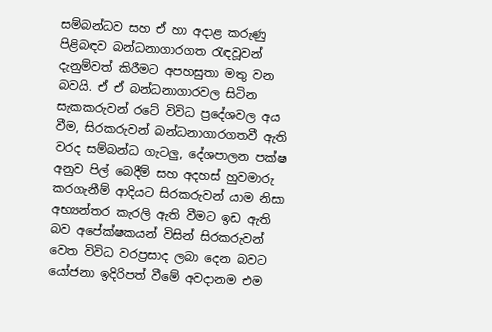සම්බන්ධව සහ ඒ හා අදාළ කරුණු පිළිබඳව බන්ධනාගාරගත රැඳවූවන් දැනුම්වත් කිරීමට අපහසුතා මතු වන බවයි. ඒ ඒ බන්ධනාගාරවල සිටින සැකකරුවන් රටේ විවිධ ප්‍රදේශවල අය වීම, සිරකරුවන් බන්ධනාගාරගතවී ඇති වරද සම්බන්ධ ගැටලු, දේශපාලන පක්ෂ අනුව පිල් බෙදීම් සහ අදහස් හුවමාරු කරගැනීම් ආදියට සිරකරුවන් යාම නිසා අභ්‍යන්තර කැරලි ඇති වීමට ඉඩ ඇති බව අපේක්ෂකයන් විසින් සිරකරුවන් වෙත විවිධ වරප්‍රසාද ලබා දෙන බවට යෝජනා ඉදිරිපත් වීමේ අවදානම එම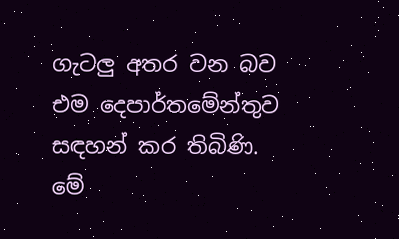ගැටලු අතර වන බව එම දෙපාර්තමේන්තුව සඳහන් කර තිබිණි. මේ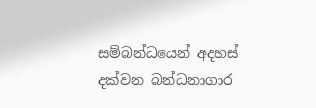සම්බන්ධයෙන් අදහස් දක්වන බන්ධනාගාර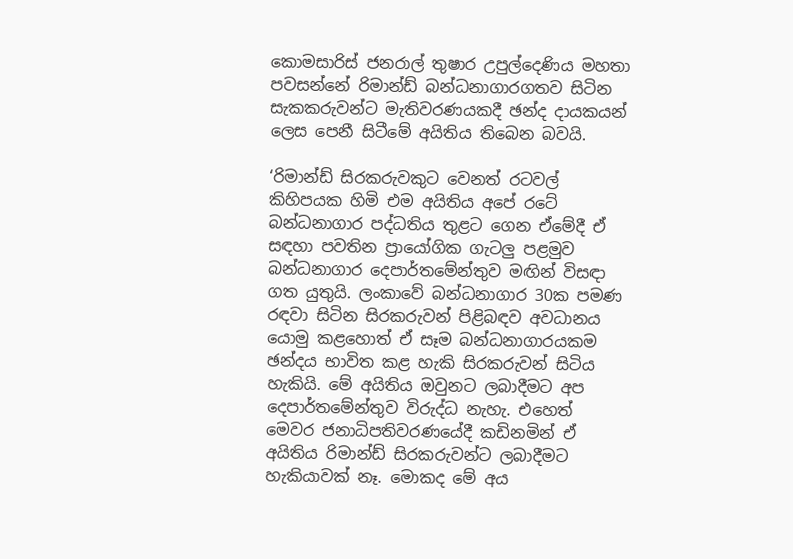කොමසාරිස් ජනරාල් තුෂාර උපුල්දෙණිය මහතා පවසන්නේ රිමාන්ඩ් බන්ධනාගාරගතව සිටින සැකකරුවන්ට මැතිවරණයකදී ඡන්ද දායකයන් ලෙස පෙනී සිටීමේ අයිතිය තිබෙන බවයි.

‘රිමාන්ඩ් සිරකරුවකුට වෙනත් රටවල් කිහිපයක හිමි එම අයිතිය අපේ රටේ බන්ධනාගාර පද්ධතිය තුළට ගෙන ඒමේදී ඒ සඳහා පවතින ප්‍රායෝගික ගැටලු පළමුව බන්ධනාගාර දෙපාර්තමේන්තුව මඟින් විසඳා ගත යුතුයි. ලංකාවේ බන්ධනාගාර 30ක පමණ රඳවා සිටින සිරකරුවන් පිළිබඳව අවධානය යොමු කළහොත් ඒ සෑම බන්ධනාගාරයකම ඡන්දය භාවිත කළ හැකි සිරකරුවන් සිටිය හැකියි. මේ අයිතිය ඔවුනට ලබාදීමට අප දෙපාර්තමේන්තුව විරුද්ධ නැහැ. එහෙත් මෙවර ජනාධිපතිවරණයේදී කඩිනමින් ඒ අයිතිය රිමාන්ඩ් සිරකරුවන්ට ලබාදීමට හැකියාවක් නෑ. මොකද මේ අය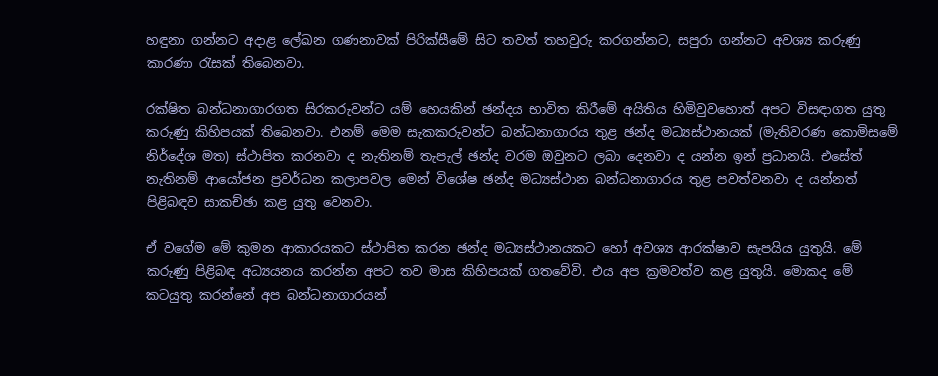හඳුනා ගන්නට අදාළ ලේඛන ගණනාවක් පිරික්සීමේ සිට තවත් තහවුරු කරගන්නට, සපුරා ගන්නට අවශ්‍ය කරුණු කාරණා රැසක් තිබෙනවා.

රක්ෂිත බන්ධනාගාරගත සිරකරුවන්ට යම් හෙයකින් ඡන්දය භාවිත කිරීමේ අයිතිය හිමිවුවහොත් අපට විසඳාගත යුතු කරුණු කිහිපයක් තිබෙනවා. එනම් මෙම සැකකරුවන්ට බන්ධනාගාරය තුළ ඡන්ද මධ්‍යස්ථානයක් (මැතිවරණ කොමිසමේ නිර්දේශ මත) ස්ථාපිත කරනවා ද නැතිනම් තැපැල් ඡන්ද වරම ඔවුනට ලබා දෙනවා ද යන්න ඉන් ප්‍රධානයි. එසේත් නැතිනම් ආයෝජන ප්‍රවර්ධන කලාපවල මෙන් විශේෂ ඡන්ද මධ්‍යස්ථාන බන්ධනාගාරය තුළ පවත්වනවා ද යන්නත් පිළිබඳව සාකච්ඡා කළ යුතු වෙනවා.

ඒ වගේම මේ කුමන ආකාරයකට ස්ථාපිත කරන ඡන්ද මධ්‍යස්ථානයකට හෝ අවශ්‍ය ආරක්ෂාව සැපයිය යුතුයි. මේ කරුණු පිළිබඳ අධ්‍යයනය කරන්න අපට තව මාස කිහිපයක් ගතවේවි. එය අප ක්‍රමවත්ව කළ යුතුයි. මොකද මේ කටයුතු කරන්නේ අප බන්ධනාගාරයන්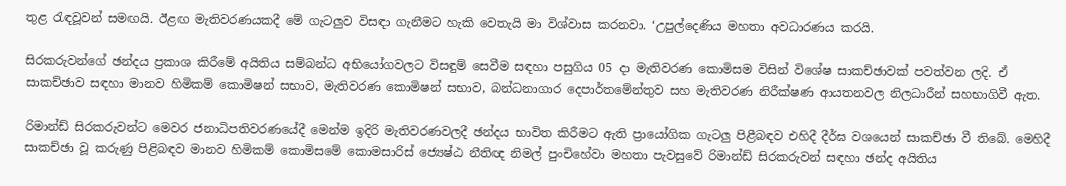තුළ රැඳවූවන් සමඟයි. ඊළඟ මැතිවරණයකදී මේ ගැටලුව විසඳා ගැනීමට හැකි වෙතැයි මා විශ්වාස කරනවා. ‘උපුල්දෙණිය මහතා අවධාරණය කරයි.

සිරකරුවන්ගේ ඡන්දය ප්‍රකාශ කිරීමේ අයිතිය සම්බන්ධ අභියෝගවලට විසඳුම් සෙවීම සඳහා පසුගිය 05 දා මැතිවරණ කොමිසම විසින් වි‌ශේෂ සාකච්ඡාවක් පවත්වන ලදි. ඒ සාකච්ඡාව සඳහා මානව හිමිකම් කොමිෂන් සභාව, මැතිවරණ කොමිෂන් සභාව, බන්ධනාගාර දෙපාර්තමේන්තුව සහ මැතිවරණ නිරීක්ෂණ ආයතනවල නිලධාරීන් සහභාගිවී ඇත.

රිමාන්ඩ් සිරකරුවන්ට මෙවර ජනාධිපතිවරණයේදී මෙන්ම ඉදිරි මැතිවරණවලදී ඡන්දය භාවිත කිරීමට ඇති ප්‍රායෝගික ගැටලු පිළීබඳව එහිදී දීර්ඝ වශයෙන් සාකච්ඡා වී තිබේ. මෙහිදී සාකච්ඡා වූ කරුණු පිළිබඳව මානව හිමිකම් කොමිසමේ කොමසාරිස් ජ්‍යෙෂ්ඨ නීතිඥ නිමල් පුංචිහේවා මහතා පැවසුවේ රිමාන්ඩ් සිරකරුවන් සඳහා ඡන්ද අයිතිය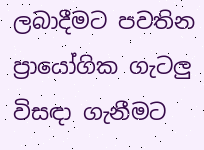ලබාදීමට පවතින ප්‍රායෝගික ගැටලු විසඳා ගැනීමට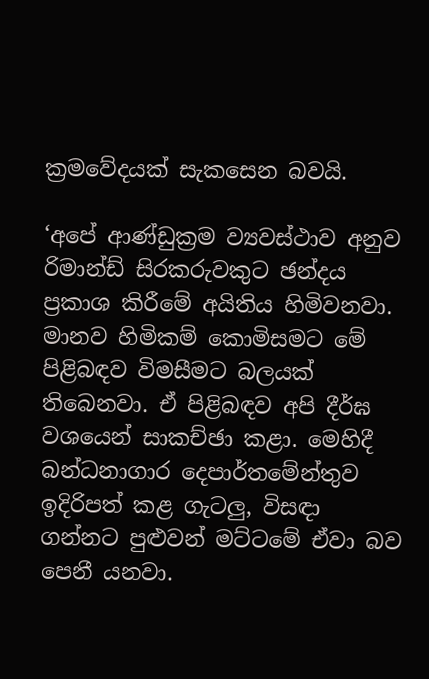ක්‍රමවේදයක් සැකසෙන බවයි.

‘අපේ ආණ්ඩුක්‍රම ව්‍යවස්ථාව අනුව රිමාන්ඩ් සිරකරුවකුට ඡන්දය ප්‍රකාශ කිරීමේ අයිතිය හිමිවනවා. මානව හිමිකම් කොමිසමට මේ පිළිබඳව විමසීමට බලයක් තිබෙනවා. ඒ පිළිබඳව අපි දීර්ඝ වශයෙන් සාකච්ඡා කළා. මෙහිදී බන්ධනාගාර දෙපාර්තමේන්තුව ඉදිරිපත් කළ ගැටලු, විසඳා ගන්නට පුළුවන් මට්ටමේ ඒවා බව පෙනී යනවා.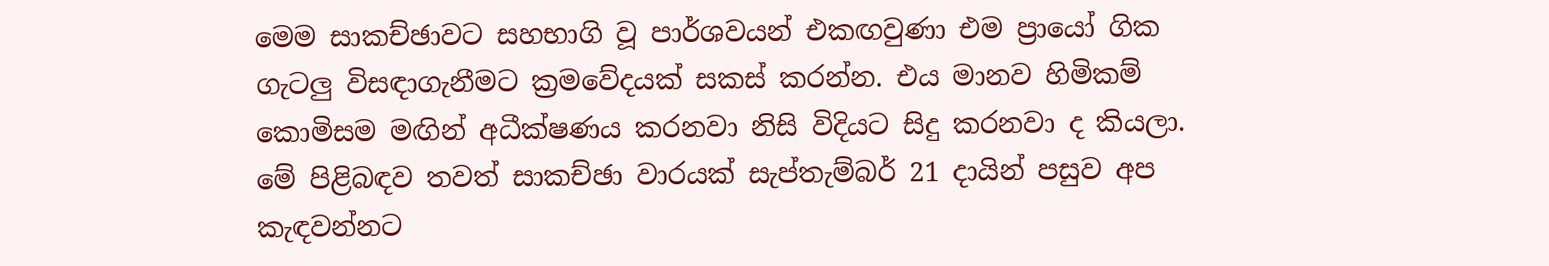මෙම සාකච්ඡාවට සහභාගි වූ පාර්ශවයන් එකඟවුණා එම ප්‍රායෝ ගික ගැටලු විසඳාගැනීමට ක්‍රමවේදයක් සකස් කරන්න. එය මානව හිමිකම් කොමිසම මඟින් අධීක්ෂණය කරනවා නිසි විදියට සිදු කරනවා ද කියලා. මේ පිළිබඳව තවත් සාකච්ඡා වාරයක් සැප්තැම්බර් 21 දායින් පසුව අප කැඳවන්නට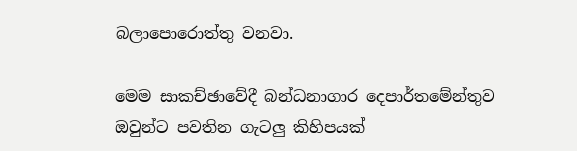බලාපොරොත්තු වනවා.

මෙම සාකච්ඡාවේදී බන්ධනාගාර දෙපාර්තමේන්තුව ඔවුන්ට පවතින ගැටලු කිහිපයක්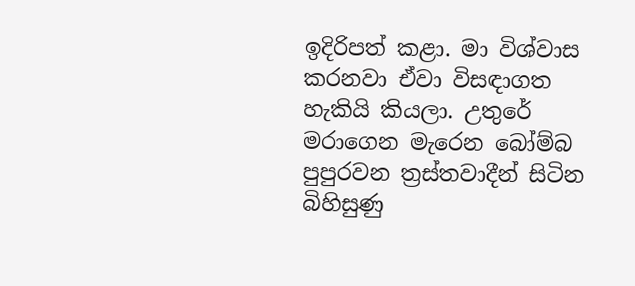ඉදිරිපත් කළා. මා විශ්වාස කරනවා ඒවා විසඳාගත හැකියි කියලා. උතුරේ මරාගෙන මැරෙන බෝම්බ පුපුරවන ත්‍රස්තවාදීන් සිටින බිහිසුණු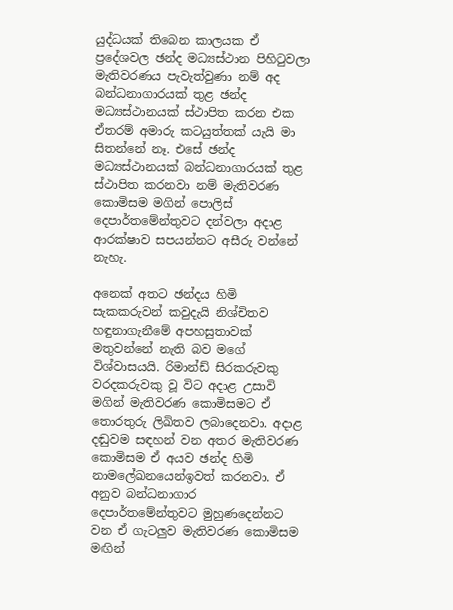යුද්ධයක් තිබෙන කාලයක ඒ ප්‍රදේශවල ඡන්ද මධ්‍යස්ථාන පිහිටුවලා මැතිවරණය පැවැත්වුණා නම් අද බන්ධනාගාරයක් තුළ ඡන්ද මධ්‍යස්ථානයක් ස්ථාපිත කරන එක ඒතරම් අමාරු කටයුත්තක් යැයි මා සිතන්නේ නෑ. එසේ ඡන්ද මධ්‍යස්ථානයක් බන්ධනාගාරයක් තුළ ස්ථාපිත කරනවා නම් මැතිවරණ කොමිසම මගින් පොලිස් දෙපාර්තමේන්තුවට දන්වලා අදාළ ආරක්ෂාව සපයන්නට අසීරු වන්නේ නැහැ.

අනෙක් අතට ඡන්දය හිමි සැකකරුවන් කවුදැයි නිශ්චිතව හඳුනාගැනීමේ අපහසුතාවක් මතුවන්නේ නැති බව මගේ විශ්වාසයයි. රිමාන්ඩ් සිරකරුවකු වරදකරුවකු වූ විට අදාළ උසාවි මගින් මැතිවරණ කොමිසමට ඒ තොරතුරු ලිඛිතව ලබාදෙනවා. අදාළ දඬුවම සඳහන් වන අතර මැතිවරණ කොමිසම ඒ අයව ඡන්ද හිමි නාමලේඛනයෙන්ඉවත් කරනවා. ඒ අනුව බන්ධනාගාර දෙපාර්තමේන්තුවට මුහුණදෙන්නට වන ඒ ගැටලුව මැතිවරණ කොමිසම මඟින්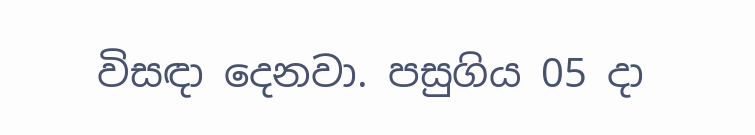විසඳා දෙනවා. පසුගිය 05 දා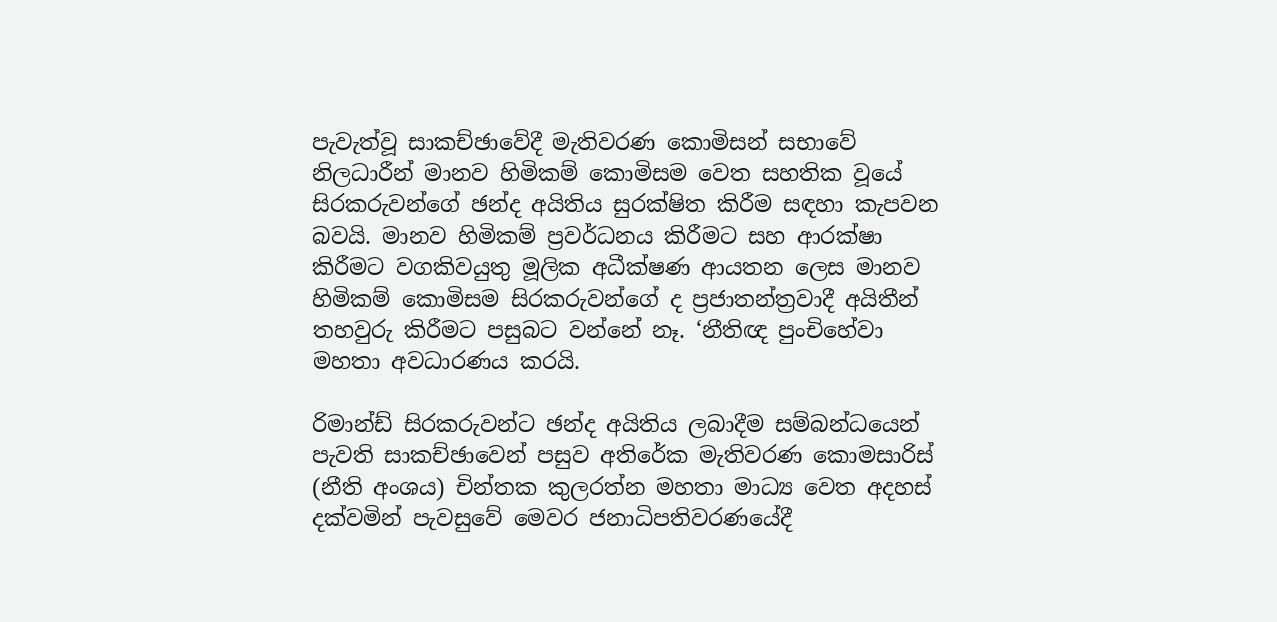පැවැත්වූ සාකච්ඡාවේදී මැතිවරණ කොමිසන් සභාවේ නිලධාරීන් මානව හිමිකම් කොමිසම වෙත සහතික වූයේ සිරකරුවන්ගේ ඡන්ද අයිතිය සුරක්ෂිත කිරීම සඳහා කැපවන බවයි. මානව හිමිකම් ප්‍රවර්ධනය කිරීමට සහ ආරක්ෂා කිරීමට වගකිවයුතු මූලික අධීක්ෂණ ආයතන ලෙස මානව හිමිකම් කොමිසම සිරකරුවන්ගේ ද ප්‍රජාතන්ත්‍රවාදී අයිතීන් තහවුරු කිරීමට පසුබට වන්නේ නෑ. ‘නීතිඥ පුංචිහේවා මහතා අවධාරණය කරයි.

රිමාන්ඩ් සිරකරුවන්ට ඡන්ද අයිතිය ලබාදීම සම්බන්ධයෙන් පැවති සාකච්ඡාවෙන් පසුව අතිරේක මැතිවරණ කොමසාරිස් (නීති අංශය) චින්තක කුලරත්න මහතා මාධ්‍ය වෙත අදහස් දක්වමින් පැවසුවේ මෙවර ජනාධිපතිවරණයේදී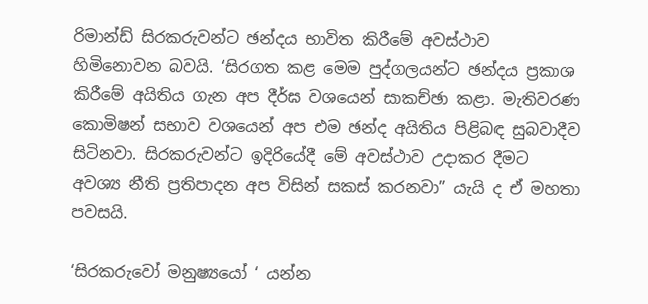රිමාන්ඩ් සිරකරුවන්ට ඡන්දය භාවිත කිරීමේ අවස්ථාව හිමිනොවන බවයි. ‘සිරගත කළ මෙම පුද්ගලයන්ට ඡන්දය ප්‍රකාශ කිරීමේ අයිතිය ගැන අප දීර්ඝ වශයෙන් සාකච්ඡා කළා. මැතිවරණ කොමිෂන් සභාව වශයෙන් අප එම ඡන්ද අයිතිය පිළිබඳ සුබවාදීව සිටිනවා. සිරකරුවන්ට ඉදිරියේදී මේ අවස්ථාව උදාකර දීමට අවශ්‍ය නීති ප්‍රතිපාදන අප විසින් සකස් කරනවා” යැයි ද ඒ මහතා පවසයි.

‘සිරකරුවෝ මනුෂ්‍යයෝ ‘ යන්න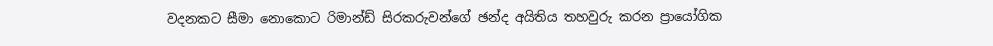වදනකට සීමා නොකොට රිමාන්ඩ් සිරකරුවන්ගේ ඡන්ද අයිතිය තහවුරු කරන ප්‍රායෝගික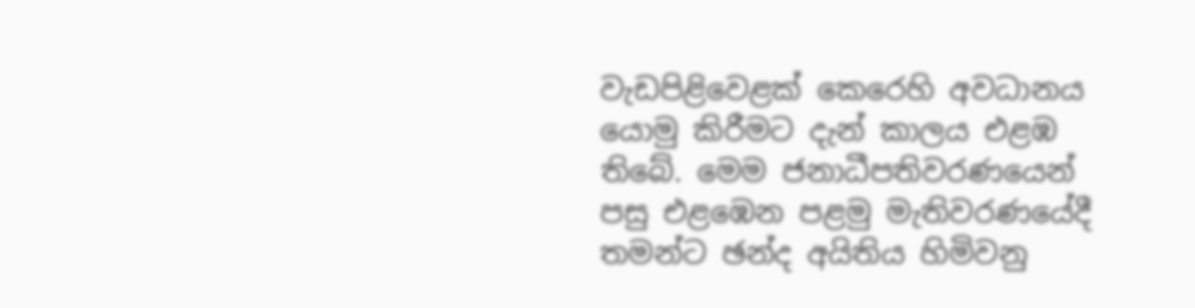වැඩපිළිවෙළක් කෙරෙහි අවධානය යොමු කිරීමට දැන් කාලය එළඹ තිබේ. මෙම ජනාධීපතිවරණයෙන් පසු එළඹෙන පළමු මැතිවරණයේදී තමන්ට ඡන්ද අයිතිය හිමිවනු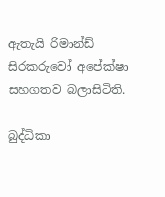ඇතැයි රිමාන්ඩ් සිරකරුවෝ අපේක්ෂා සහගතව බලාසිටිති.

බුද්ධිකා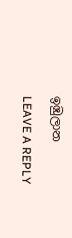ඉඹුලාන

LEAVE A REPLY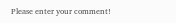Please enter your comment!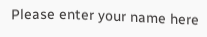Please enter your name here